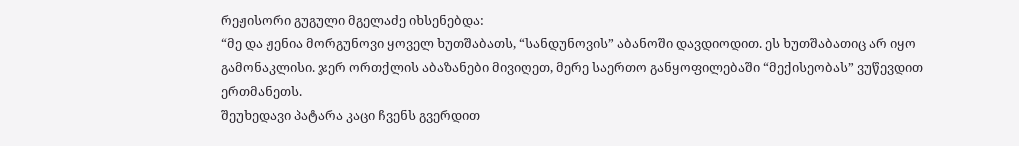რეჟისორი გუგული მგელაძე იხსენებდა:
“მე და ჟენია მორგუნოვი ყოველ ხუთშაბათს, “სანდუნოვის” აბანოში დავდიოდით. ეს ხუთშაბათიც არ იყო გამონაკლისი. ჯერ ორთქლის აბაზანები მივიღეთ, მერე საერთო განყოფილებაში “მექისეობას” ვუწევდით ერთმანეთს.
შეუხედავი პატარა კაცი ჩვენს გვერდით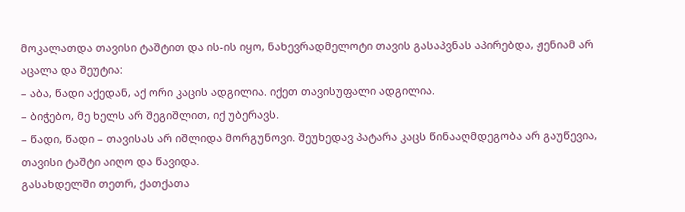მოკალათდა თავისი ტაშტით და ის-ის იყო, ნახევრადმელოტი თავის გასაპვნას აპირებდა, ჟენიამ არ აცალა და შეუტია:
– აბა, წადი აქედან, აქ ორი კაცის ადგილია. იქეთ თავისუფალი ადგილია.
– ბიჭებო, მე ხელს არ შეგიშლით, იქ უბერავს.
– წადი, წადი – თავისას არ იშლიდა მორგუნოვი. შეუხედავ პატარა კაცს წინააღმდეგობა არ გაუწევია, თავისი ტაშტი აიღო და წავიდა.
გასახდელში თეთრ, ქათქათა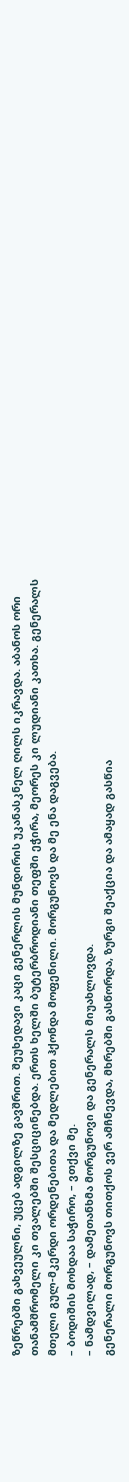ზეწრებში გახვეულნი, უცებ ადგილზე გავშრით. შეუხედავი კაცი გენერლის მუნდირის უკანასკნელ ღილს იკრავდა. აბანოს ორი თანამშრომელი კი თვალებში შესციცინებდა. ერთს ხელში ბუტერბროდიანი თეფში ეჭირა, მეორეს კი ლუდიანი კათხა. გენერალს მთელი გულ-მკერდი ორდენებითა და მედლებით ჰქონდა მოფენილი. მორგუნოვს და მე ენა დაგვება.
– ბოდიშის მოხდაა საჭირო, – ვთქვი მე.
– ნამდვილად, – დამეთანხმა მორგუნოვი და გენერალს მიუახლოვდა.
გენერალი მორგუნოვს თითქოს ვერ ამჩნევდა, მხრებში გასწორდა, ზურგი შეაქცია და ამაყად გასწია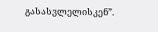გასასვლელისკენ”.